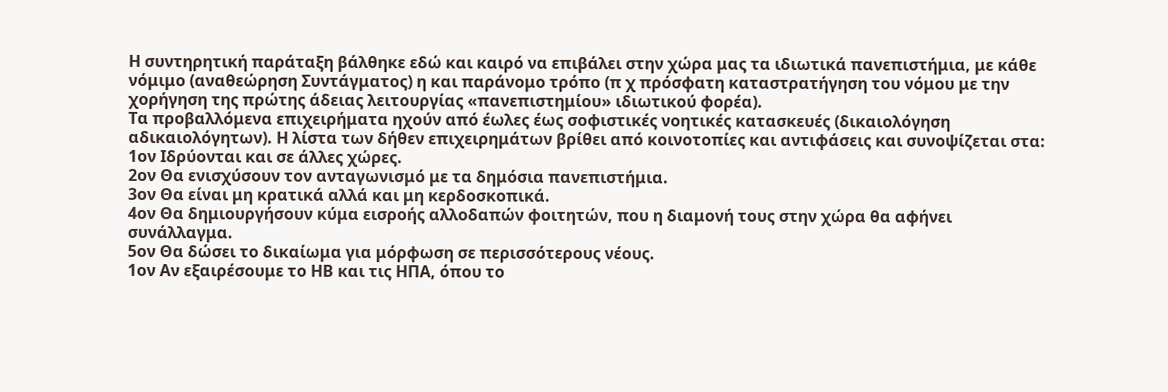Η συντηρητική παράταξη βάλθηκε εδώ και καιρό να επιβάλει στην χώρα μας τα ιδιωτικά πανεπιστήμια, με κάθε νόμιμο (αναθεώρηση Συντάγματος) η και παράνομο τρόπο (π χ πρόσφατη καταστρατήγηση του νόμου με την χορήγηση της πρώτης άδειας λειτουργίας «πανεπιστημίου» ιδιωτικού φορέα).
Τα προβαλλόμενα επιχειρήματα ηχούν από έωλες έως σοφιστικές νοητικές κατασκευές (δικαιολόγηση αδικαιολόγητων). Η λίστα των δήθεν επιχειρημάτων βρίθει από κοινοτοπίες και αντιφάσεις και συνοψίζεται στα:
1ον Ιδρύονται και σε άλλες χώρες.
2ον Θα ενισχύσουν τον ανταγωνισμό με τα δημόσια πανεπιστήμια.
3ον Θα είναι μη κρατικά αλλά και μη κερδοσκοπικά.
4ον Θα δημιουργήσουν κύμα εισροής αλλοδαπών φοιτητών, που η διαμονή τους στην χώρα θα αφήνει συνάλλαγμα.
5ον Θα δώσει το δικαίωμα για μόρφωση σε περισσότερους νέους.
1ον Αν εξαιρέσουμε το ΗΒ και τις ΗΠΑ, όπου το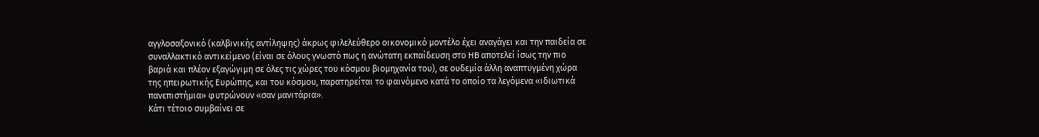αγγλοσαξονικό (καλβινικής αντίληψης) άκρως φιλελεύθερο οικονομικό μοντέλο έχει αναγάγει και την παιδεία σε συναλλακτικό αντικείμενο (είναι σε όλους γνωστό πως η ανώτατη εκπαίδευση στο ΗΒ αποτελεί ίσως την πιο βαριά και πλέον εξαγώγιμη σε όλες τις χώρες του κόσμου βιομηχανία του), σε ουδεμία άλλη αναπτυγμένη χώρα της ηπειρωτικής Ευρώπης, και του κόσμου, παρατηρείται το φαινόμενο κατά το οποίο τα λεγόμενα «ιδιωτικά πανεπιστήμια» φυτρώνουν «σαν μανιτάρια».
Κάτι τέτοιο συμβαίνει σε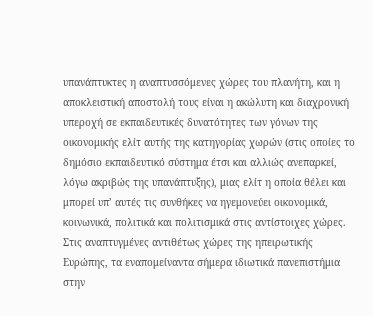υπανάπτυκτες η αναπτυσσόμενες χώρες του πλανήτη, και η αποκλειστική αποστολή τους είναι η ακώλυτη και διαχρονική υπεροχή σε εκπαιδευτικές δυνατότητες των γόνων της οικονομικής ελίτ αυτής της κατηγορίας χωρών (στις οποίες το δημόσιο εκπαιδευτικό σύστημα έτσι και αλλιώς ανεπαρκεί, λόγω ακριβώς της υπανάπτυξης), μιας ελίτ η οποία θέλει και μπορεί υπ’ αυτές τις συνθήκες να ηγεμονεύει οικονομικά, κοινωνικά, πολιτικά και πολιτισμικά στις αντίστοιχες χώρες.
Στις αναπτυγμένες αντιθέτως χώρες της ηπειρωτικής Ευρώπης, τα εναπομείναντα σήμερα ιδιωτικά πανεπιστήμια στην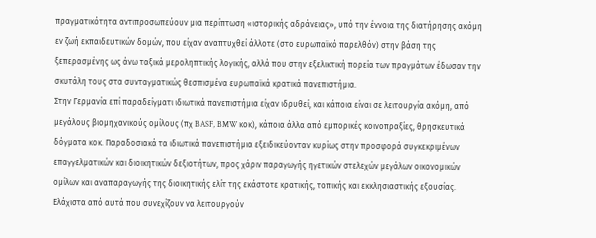πραγματικότητα αντιπροσωπεύουν μια περίπτωση «ιστορικής αδράνειας», υπό την έννοια της διατήρησης ακόμη εν ζωή εκπαιδευτικών δομών, που είχαν αναπτυχθεί άλλοτε (στο ευρωπαϊκό παρελθόν) στην βάση της ξεπερασμένης ως άνω ταξικά μεροληπτικής λογικής, αλλά που στην εξελικτική πορεία των πραγμάτων έδωσαν την σκυτάλη τους στα συνταγματικώς θεσπισμένα ευρωπαϊκά κρατικά πανεπιστήμια.
Στην Γερμανία επί παραδείγματι ιδιωτικά πανεπιστήμια είχαν ιδρυθεί, και κάποια είναι σε λειτουργία ακόμη, από μεγάλους βιομηχανικούς ομίλους (πχ BASF, BMW κοκ), κάποια άλλα από εμπορικές κοινοπραξίες, θρησκευτικά δόγματα κοκ. Παραδοσιακά τα ιδιωτικά πανεπιστήμια εξειδικεύονταν κυρίως στην προσφορά συγκεκριμένων επαγγελματικών και διοικητικών δεξιοτήτων, προς χάριν παραγωγής ηγετικών στελεχών μεγάλων οικονομικών ομίλων και αναπαραγωγής της διοικητικής ελίτ της εκάστοτε κρατικής, τοπικής και εκκλησιαστικής εξουσίας. Ελάχιστα από αυτά που συνεχίζουν να λειτουργούν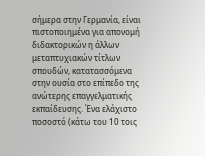σήμερα στην Γερμανία, είναι πιστοποιημένα για απονομή διδακτορικών η άλλων μεταπτυχιακών τίτλων σπουδών, κατατασσόμενα στην ουσία στο επίπεδο της ανώτερης επαγγελματικής εκπαίδευσης. Ένα ελάχιστο ποσοστό (κάτω του 10 τοις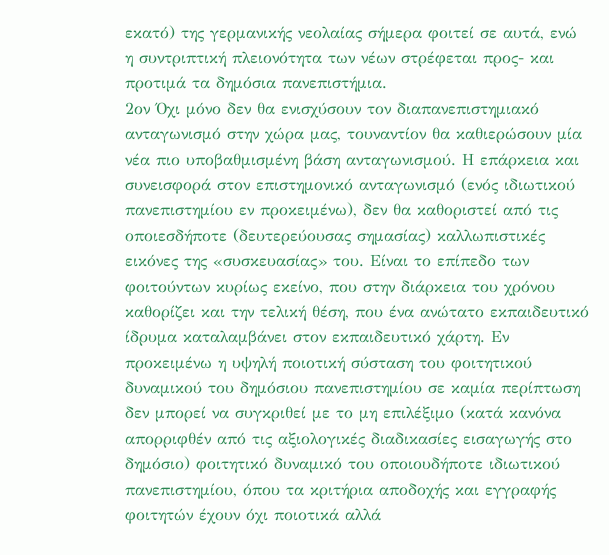εκατό) της γερμανικής νεολαίας σήμερα φοιτεί σε αυτά, ενώ η συντριπτική πλειονότητα των νέων στρέφεται προς- και προτιμά τα δημόσια πανεπιστήμια.
2ον Όχι μόνο δεν θα ενισχύσουν τον διαπανεπιστημιακό ανταγωνισμό στην χώρα μας, τουναντίον θα καθιερώσουν μία νέα πιο υποβαθμισμένη βάση ανταγωνισμού. Η επάρκεια και συνεισφορά στον επιστημονικό ανταγωνισμό (ενός ιδιωτικού πανεπιστημίου εν προκειμένω), δεν θα καθοριστεί από τις οποιεσδήποτε (δευτερεύουσας σημασίας) καλλωπιστικές εικόνες της «συσκευασίας» του. Είναι το επίπεδο των φοιτούντων κυρίως εκείνο, που στην διάρκεια του χρόνου καθορίζει και την τελική θέση, που ένα ανώτατο εκπαιδευτικό ίδρυμα καταλαμβάνει στον εκπαιδευτικό χάρτη. Εν προκειμένω η υψηλή ποιοτική σύσταση του φοιτητικού δυναμικού του δημόσιου πανεπιστημίου σε καμία περίπτωση δεν μπορεί να συγκριθεί με το μη επιλέξιμο (κατά κανόνα απορριφθέν από τις αξιολογικές διαδικασίες εισαγωγής στο δημόσιο) φοιτητικό δυναμικό του οποιουδήποτε ιδιωτικού πανεπιστημίου, όπου τα κριτήρια αποδοχής και εγγραφής φοιτητών έχουν όχι ποιοτικά αλλά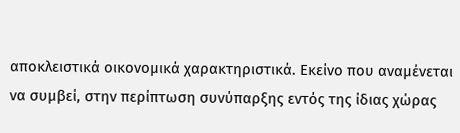αποκλειστικά οικονομικά χαρακτηριστικά. Εκείνο που αναμένεται να συμβεί, στην περίπτωση συνύπαρξης εντός της ίδιας χώρας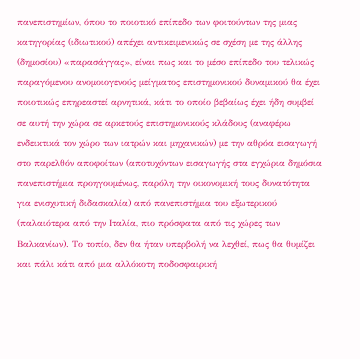πανεπιστημίων, όπου το ποιοτικό επίπεδο των φοιτούντων της μιας κατηγορίας (ιδιωτικού) απέχει αντικειμενικώς σε σχέση με της άλλης (δημοσίου) «παρασάγγας», είναι πως και το μέσο επίπεδο του τελικώς παραγόμενου ανομοιογενούς μείγματος επιστημονικού δυναμικού θα έχει ποιοτικώς επηρεαστεί αρνητικά, κάτι το οποίο βεβαίως έχει ήδη συμβεί σε αυτή την χώρα σε αρκετούς επιστημονικούς κλάδους (αναφέρω ενδεικτικά τον χώρο των ιατρών και μηχανικών) με την αθρόα εισαγωγή στο παρελθόν αποφοίτων (αποτυχόντων εισαγωγής στα εγχώρια δημόσια πανεπιστήμια προηγουμένως, παρόλη την οικονομική τους δυνατότητα για ενισχυτική διδασκαλία) από πανεπιστήμια του εξωτερικού (παλαιότερα από την Ιταλία, πιο πρόσφατα από τις χώρες των Βαλκανίων). Το τοπίο, δεν θα ήταν υπερβολή να λεχθεί, πως θα θυμίζει και πάλι κάτι από μια αλλόκοτη ποδοσφαιρική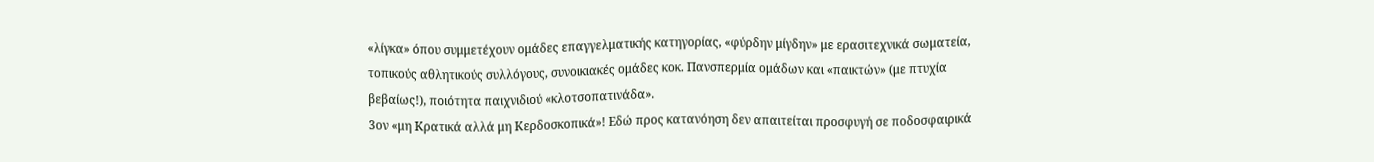«λίγκα» όπου συμμετέχουν ομάδες επαγγελματικής κατηγορίας, «φύρδην μίγδην» με ερασιτεχνικά σωματεία, τοπικούς αθλητικούς συλλόγους, συνοικιακές ομάδες κοκ. Πανσπερμία ομάδων και «παικτών» (με πτυχία βεβαίως!), ποιότητα παιχνιδιού «κλοτσοπατινάδα».
3ον «μη Κρατικά αλλά μη Κερδοσκοπικά»! Εδώ προς κατανόηση δεν απαιτείται προσφυγή σε ποδοσφαιρικά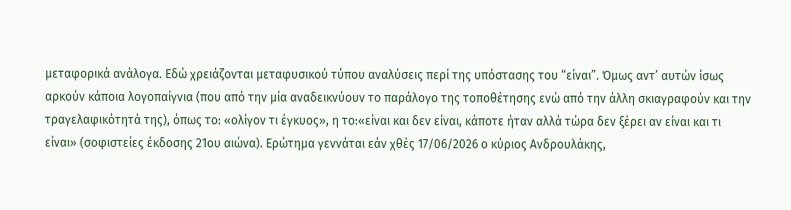μεταφορικά ανάλογα. Εδώ χρειάζονται μεταφυσικού τύπου αναλύσεις περί της υπόστασης του “είναι”. Όμως αντ’ αυτών ίσως αρκούν κάποια λογοπαίγνια (που από την μία αναδεικνύουν το παράλογο της τοποθέτησης ενώ από την άλλη σκιαγραφούν και την τραγελαφικότητά της), όπως το: «ολίγον τι έγκυος», η το:«είναι και δεν είναι, κάποτε ήταν αλλά τώρα δεν ξέρει αν είναι και τι είναι» (σοφιστείες έκδοσης 21ου αιώνα). Ερώτημα γεννάται εάν χθές 17/06/2026 ο κύριος Ανδρουλάκης,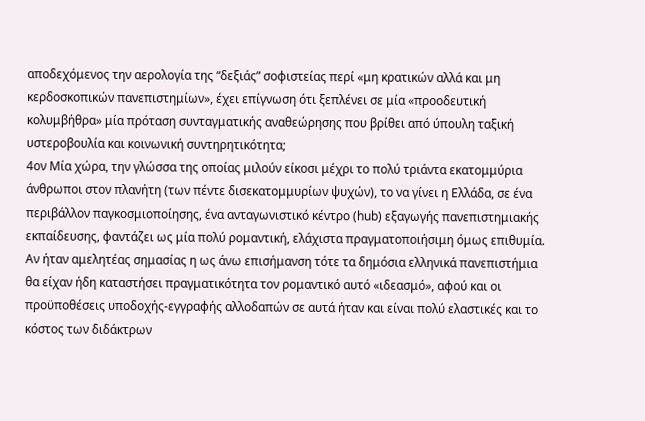αποδεχόμενος την αερολογία της “δεξιάς” σοφιστείας περί «μη κρατικών αλλά και μη κερδοσκοπικών πανεπιστημίων», έχει επίγνωση ότι ξεπλένει σε μία «προοδευτική κολυμβήθρα» μία πρόταση συνταγματικής αναθεώρησης που βρίθει από ύπουλη ταξική υστεροβουλία και κοινωνική συντηρητικότητα;
4ον Μία χώρα, την γλώσσα της οποίας μιλούν είκοσι μέχρι το πολύ τριάντα εκατομμύρια άνθρωποι στον πλανήτη (των πέντε δισεκατομμυρίων ψυχών), το να γίνει η Ελλάδα, σε ένα περιβάλλον παγκοσμιοποίησης, ένα ανταγωνιστικό κέντρο (hub) εξαγωγής πανεπιστημιακής εκπαίδευσης, φαντάζει ως μία πολύ ρομαντική, ελάχιστα πραγματοποιήσιμη όμως επιθυμία. Αν ήταν αμελητέας σημασίας η ως άνω επισήμανση τότε τα δημόσια ελληνικά πανεπιστήμια θα είχαν ήδη καταστήσει πραγματικότητα τον ρομαντικό αυτό «ιδεασμό», αφού και οι προϋποθέσεις υποδοχής-εγγραφής αλλοδαπών σε αυτά ήταν και είναι πολύ ελαστικές και το κόστος των διδάκτρων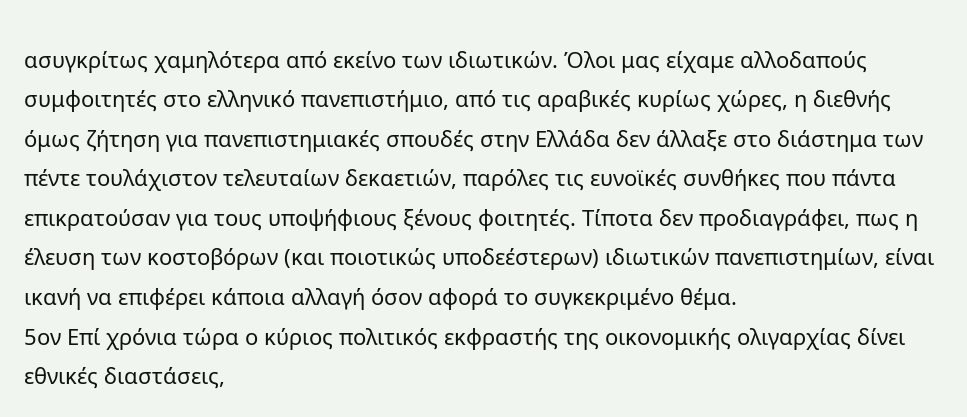ασυγκρίτως χαμηλότερα από εκείνο των ιδιωτικών. Όλοι μας είχαμε αλλοδαπούς συμφοιτητές στο ελληνικό πανεπιστήμιο, από τις αραβικές κυρίως χώρες, η διεθνής όμως ζήτηση για πανεπιστημιακές σπουδές στην Ελλάδα δεν άλλαξε στο διάστημα των πέντε τουλάχιστον τελευταίων δεκαετιών, παρόλες τις ευνοϊκές συνθήκες που πάντα επικρατούσαν για τους υποψήφιους ξένους φοιτητές. Τίποτα δεν προδιαγράφει, πως η έλευση των κοστοβόρων (και ποιοτικώς υποδεέστερων) ιδιωτικών πανεπιστημίων, είναι ικανή να επιφέρει κάποια αλλαγή όσον αφορά το συγκεκριμένο θέμα.
5ον Επί χρόνια τώρα ο κύριος πολιτικός εκφραστής της οικονομικής ολιγαρχίας δίνει εθνικές διαστάσεις,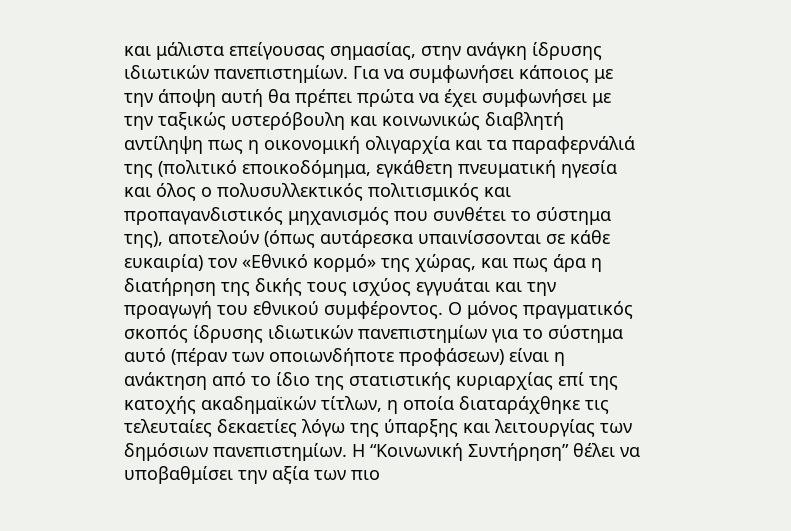και μάλιστα επείγουσας σημασίας, στην ανάγκη ίδρυσης ιδιωτικών πανεπιστημίων. Για να συμφωνήσει κάποιος με την άποψη αυτή θα πρέπει πρώτα να έχει συμφωνήσει με την ταξικώς υστερόβουλη και κοινωνικώς διαβλητή αντίληψη πως η οικονομική ολιγαρχία και τα παραφερνάλιά της (πολιτικό εποικοδόμημα, εγκάθετη πνευματική ηγεσία και όλος ο πολυσυλλεκτικός πολιτισμικός και προπαγανδιστικός μηχανισμός που συνθέτει το σύστημα της), αποτελούν (όπως αυτάρεσκα υπαινίσσονται σε κάθε ευκαιρία) τον «Εθνικό κορμό» της χώρας, και πως άρα η διατήρηση της δικής τους ισχύος εγγυάται και την προαγωγή του εθνικού συμφέροντος. Ο μόνος πραγματικός σκοπός ίδρυσης ιδιωτικών πανεπιστημίων για το σύστημα αυτό (πέραν των οποιωνδήποτε προφάσεων) είναι η ανάκτηση από το ίδιο της στατιστικής κυριαρχίας επί της κατοχής ακαδημαϊκών τίτλων, η οποία διαταράχθηκε τις τελευταίες δεκαετίες λόγω της ύπαρξης και λειτουργίας των δημόσιων πανεπιστημίων. Η “Κοινωνική Συντήρηση” θέλει να υποβαθμίσει την αξία των πιο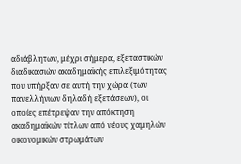αδιάβλητων, μέχρι σήμερα, εξεταστικών διαδικασιών ακαδημαϊκής επιλεξιμότητας που υπήρξαν σε αυτή την χώρα (των πανελλήνιων δηλαδή εξετάσεων), οι οποίες επέτρεψαν την απόκτηση ακαδημαϊκών τίτλων από νέους χαμηλών οικονομικών στρωμάτων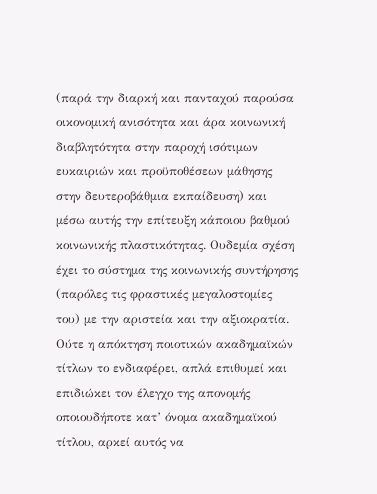(παρά την διαρκή και πανταχού παρούσα οικονομική ανισότητα και άρα κοινωνική διαβλητότητα στην παροχή ισότιμων ευκαιριών και προϋποθέσεων μάθησης στην δευτεροβάθμια εκπαίδευση) και μέσω αυτής την επίτευξη κάποιου βαθμού κοινωνικής πλαστικότητας. Ουδεμία σχέση έχει το σύστημα της κοινωνικής συντήρησης (παρόλες τις φραστικές μεγαλοστομίες του) με την αριστεία και την αξιοκρατία. Ούτε η απόκτηση ποιοτικών ακαδημαϊκών τίτλων το ενδιαφέρει, απλά επιθυμεί και επιδιώκει τον έλεγχο της απονομής οποιουδήποτε κατ’ όνομα ακαδημαϊκού τίτλου, αρκεί αυτός να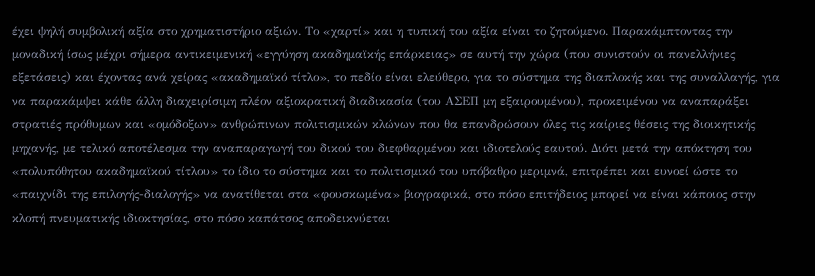έχει ψηλή συμβολική αξία στο χρηματιστήριο αξιών. Το «χαρτί» και η τυπική του αξία είναι το ζητούμενο. Παρακάμπτοντας την μοναδική ίσως μέχρι σήμερα αντικειμενική «εγγύηση ακαδημαϊκής επάρκειας» σε αυτή την χώρα (που συνιστούν οι πανελλήνιες εξετάσεις) και έχοντας ανά χείρας «ακαδημαϊκό τίτλο», το πεδίο είναι ελεύθερο, για το σύστημα της διαπλοκής και της συναλλαγής, για να παρακάμψει κάθε άλλη διαχειρίσιμη πλέον αξιοκρατική διαδικασία (του ΑΣΕΠ μη εξαιρουμένου), προκειμένου να αναπαράξει στρατιές πρόθυμων και «ομόδοξων» ανθρώπινων πολιτισμικών κλώνων που θα επανδρώσουν όλες τις καίριες θέσεις της διοικητικής μηχανής, με τελικό αποτέλεσμα την αναπαραγωγή του δικού του διεφθαρμένου και ιδιοτελούς εαυτού. Διότι μετά την απόκτηση του «πολυπόθητου ακαδημαϊκού τίτλου» το ίδιο το σύστημα και το πολιτισμικό του υπόβαθρο μεριμνά, επιτρέπει και ευνοεί ώστε το «παιχνίδι της επιλογής-διαλογής» να ανατίθεται στα «φουσκωμένα» βιογραφικά, στο πόσο επιτήδειος μπορεί να είναι κάποιος στην κλοπή πνευματικής ιδιοκτησίας, στο πόσο καπάτσος αποδεικνύεται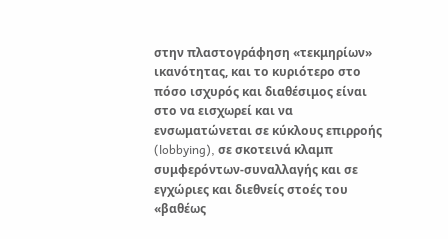στην πλαστογράφηση «τεκμηρίων» ικανότητας, και το κυριότερο στο πόσο ισχυρός και διαθέσιμος είναι στο να εισχωρεί και να ενσωματώνεται σε κύκλους επιρροής (lobbying), σε σκοτεινά κλαμπ συμφερόντων-συναλλαγής και σε εγχώριες και διεθνείς στοές του «βαθέως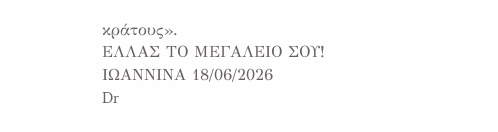κράτους».
ΕΛΛΑΣ ΤΟ ΜΕΓΑΛΕΙΟ ΣΟΥ!
ΙΩΑΝΝΙΝΑ 18/06/2026
Dr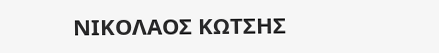ΝΙΚΟΛΑΟΣ ΚΩΤΣΗΣ